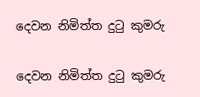දෙවන නිමිත්ත දුටු කුමරු

දෙවන නිමිත්ත දුටු කුමරු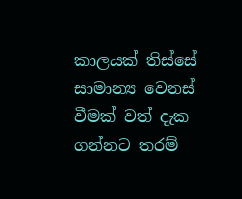කාලයක් තිස්සේ සාමාන්‍ය වෙනස් වීමක් වත් දැක ගන්නට තරම්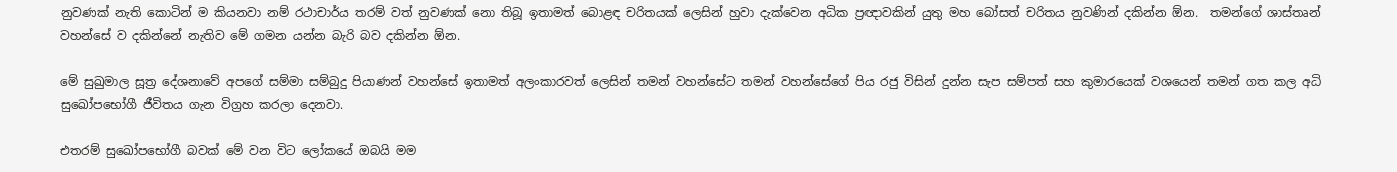නුවණක් නැති කොටින් ම කියනවා නම් රථාචාර්ය තරම් වත් නුවණක් නො තිබූ ඉතාමත් බොළඳ චරිතයක් ලෙසින් හුවා දැක්වෙන අධික ප්‍රඥාවකින් යුතු මහ බෝසත් චරිතය නුවණින් දකින්න ඕන.  තමන්ගේ ශාස්තෘන් වහන්සේ ව දකින්නේ නැතිව මේ ගමන යන්න බැරි බව දකින්න ඕන.

මේ සුඛුමාල සූත්‍ර දේශනාවේ අපගේ සම්මා සම්බුදු පියාණන් වහන්සේ ඉතාමත් අලංකාරවත් ලෙසින් තමන් වහන්සේට තමන් වහන්සේගේ පිය රජු විසින් දුන්න සැප සම්පත් සහ කුමාරයෙක් වශයෙන් තමන් ගත කල අධි සුඛෝපභෝගී ජීවිතය ගැන විග්‍රහ කරලා දෙනවා.

එතරම් සුඛෝපභෝගී බවක් මේ වන විට ලෝකයේ ඔබයි මම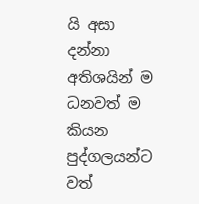යි අසා දන්නා අතිශයින් ම ධනවත් ම කියන පුද්ගලයන්ට වත්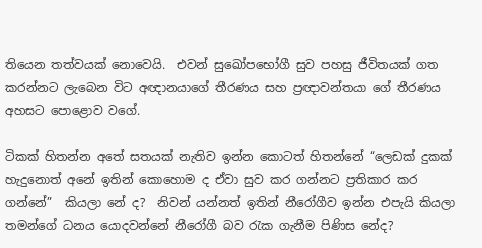තියෙන තත්වයක් නොවෙයි.  එවන් සුඛෝපභෝගී සුව පහසු ජීවිතයක් ගත කරන්නට ලැබෙන විට අඥානයාගේ තීරණය සහ ප්‍රඥාවන්තයා ගේ තීරණය අහසට පොළොව වගේ.

ටිකක් හිතන්න අතේ සතයක් නැතිව ඉන්න කොටත් හිතන්නේ “ලෙඩක් දුකක් හැදුනොත් අනේ ඉතින් කොහොම ද ඒවා සුව කර ගන්නට ප්‍රතිකාර කර ගන්නේ”  කියලා නේ ද?  නිවන් යන්නත් ඉතින් නීරෝගීව ඉන්න එපැයි කියලා තමන්ගේ ධනය යොදවන්නේ නීරෝගී බව රැක ගැනීම පිණිස නේද?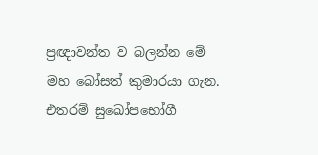ප්‍රඥාවන්ත ව බලන්න මේ මහ බෝසත් කුමාරයා ගැන.  එතරම් සුඛෝපභෝගී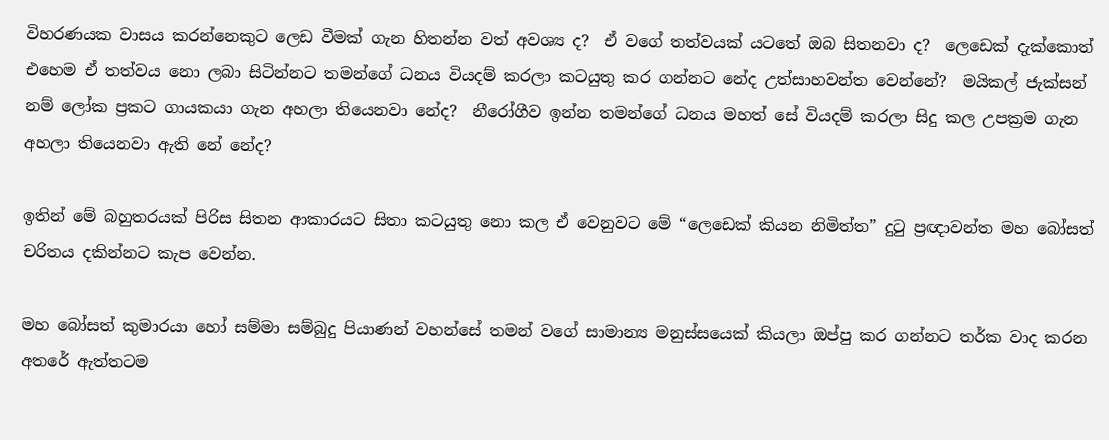විහරණයක වාසය කරන්නෙකුට ලෙඩ වීමක් ගැන හිතන්න වත් අවශ්‍ය ද?  ඒ වගේ තත්වයක් යටතේ ඔබ සිතනවා ද?  ලෙඩෙක් දැක්කොත් එහෙම ඒ තත්වය නො ලබා සිටින්නට තමන්ගේ ධනය වියදම් කරලා කටයුතු කර ගන්නට නේද උත්සාහවන්ත වෙන්නේ?  මයිකල් ජැක්සන් නම් ලෝක ප්‍රකට ගායකයා ගැන අහලා තියෙනවා නේද?  නීරෝගීව ඉන්න තමන්ගේ ධනය මහත් සේ වියදම් කරලා සිදු කල උපක්‍රම ගැන අහලා තියෙනවා ඇති නේ නේද?

ඉතින් මේ බහුතරයක් පිරිස සිතන ආකාරයට සිතා කටයුතු නො කල ඒ වෙනුවට මේ “ලෙඩෙක් කියන නිමිත්ත” දුටු ප්‍රඥාවන්ත මහ බෝසත් චරිතය දකින්නට කැප වෙන්න.

මහ බෝසත් කුමාරයා හෝ සම්මා සම්බුදු පියාණන් වහන්සේ තමන් වගේ සාමාන්‍ය මනුස්සයෙක් කියලා ඔප්පු කර ගන්නට තර්ක වාද කරන අතරේ ඇත්තටම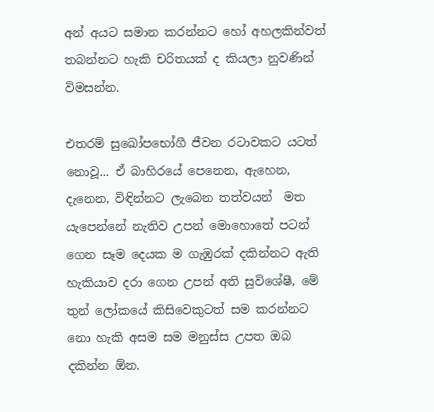අන් අයට සමාන කරන්නට හෝ අහලකින්වත් තබන්නට හැකි චරිතයක් ද කියලා නුවණින් විමසන්න.

එතරම් සුඛෝපභෝගී ජීවන රටාවකට යටත් නොවූ... ඒ බාහිරයේ පෙනෙන, ඇහෙන, දැනෙන, විඳින්නට ලැබෙන තත්වයන්  මත යැපෙන්නේ නැතිව උපන් මොහොතේ පටන් ගෙන සෑම දෙයක ම ගැඹුරක් දකින්නට ඇති හැකියාව දරා ගෙන උපන් අති සුවිශේෂී, මේ තුන් ලෝකයේ කිසිවෙකුටත් සම කරන්නට නො හැකි අසම සම මනුස්ස උපත ඔබ දකින්න ඕන.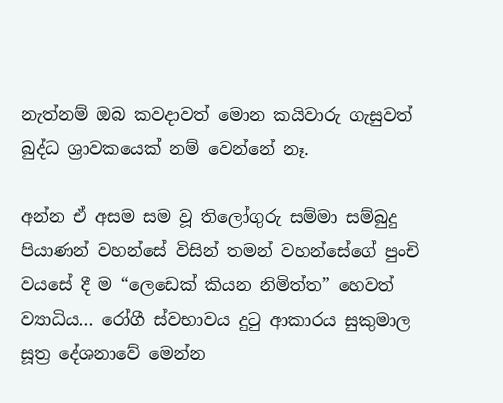නැත්නම් ඔබ කවදාවත් මොන කයිවාරු ගැසුවත් බුද්ධ ශ්‍රාවකයෙක් නම් වෙන්නේ නෑ.

අන්න ඒ අසම සම වූ තිලෝගුරු සම්මා සම්බුදු පියාණන් වහන්සේ විසින් තමන් වහන්සේගේ පුංචි වයසේ දී ම “ලෙඩෙක් කියන නිමිත්ත” හෙවත් ව්‍යාධිය... රෝගී ස්වභාවය දුටු ආකාරය සුකුමාල සූත්‍ර දේශනාවේ මෙන්න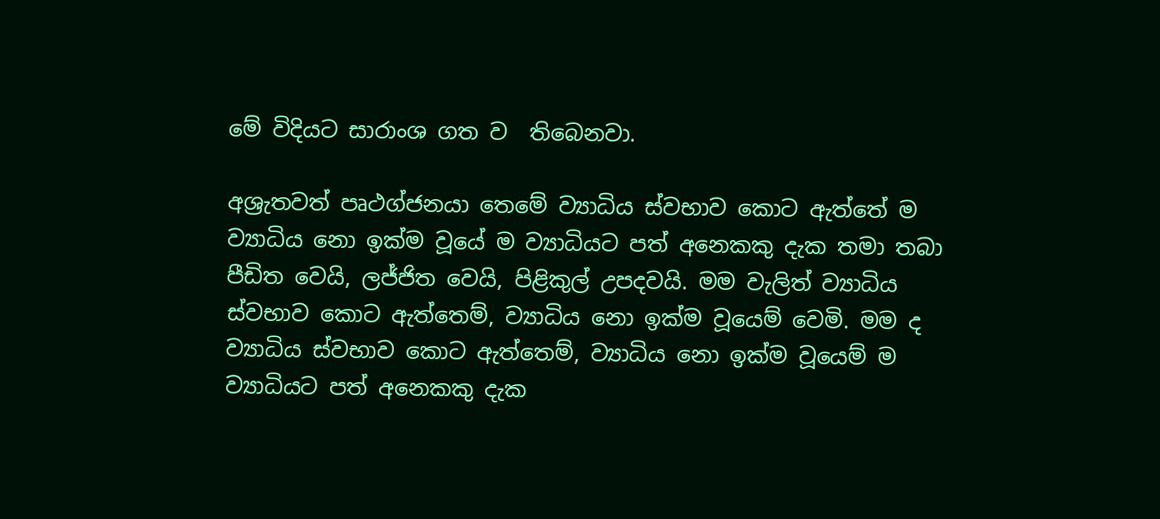මේ විදියට සාරාංශ ගත ව  තිබෙනවා.

අශ්‍රැතවත් පෘථග්ජනයා තෙමේ ව්‍යාධිය ස්වභාව කොට ඇත්තේ ම ව්‍යාධිය නො ඉක්ම වූයේ ම ව්‍යාධියට පත් අනෙකකු දැක තමා තබා පීඩිත වෙයි, ලජ්ජිත වෙයි, පිළිකුල් උපදවයි. මම වැලිත් ව්‍යාධිය ස්වභාව කොට ඇත්තෙම්, ව්‍යාධිය නො ඉක්ම වූයෙම් වෙමි. මම ද ව්‍යාධිය ස්වභාව කොට ඇත්තෙම්, ව්‍යාධිය නො ඉක්ම වූයෙම් ම ව්‍යාධියට පත් අනෙකකු දැක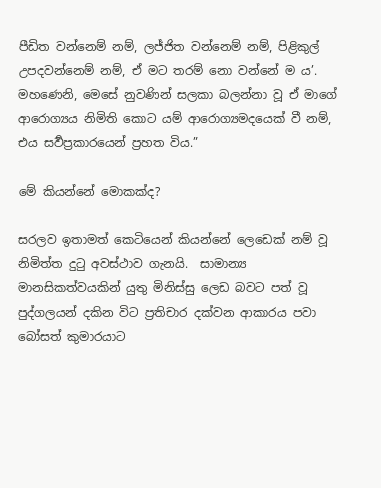පීඩිත වන්නෙම් නම්, ලජ්ජිත වන්නෙම් නම්, පිළිකුල් උපදවන්නෙම් නම්, ඒ මට තරම් නො වන්නේ ම ය’. මහණෙනි, මෙසේ නුවණින් සලකා බලන්නා වූ ඒ මාගේ ආරොග්‍යය නිමිති කොට යම් ආරොග්‍යමදයෙක් වී නම්, එය සර්‍වප්‍රකාරයෙන් ප්‍රහත විය.”

මේ කියන්නේ මොකක්ද?

සරලව ඉතාමත් කෙටියෙන් කියන්නේ ලෙඩෙක් නම් වූ නිමිත්ත දුටු අවස්ථාව ගැනයි.  සාමාන්‍ය මානසිකත්වයකින් යුතු මිනිස්සු ලෙඩ බවට පත් වූ පුද්ගලයන් දකින විට ප්‍රතිචාර දක්වන ආකාරය පවා බෝසත් කුමාරයාට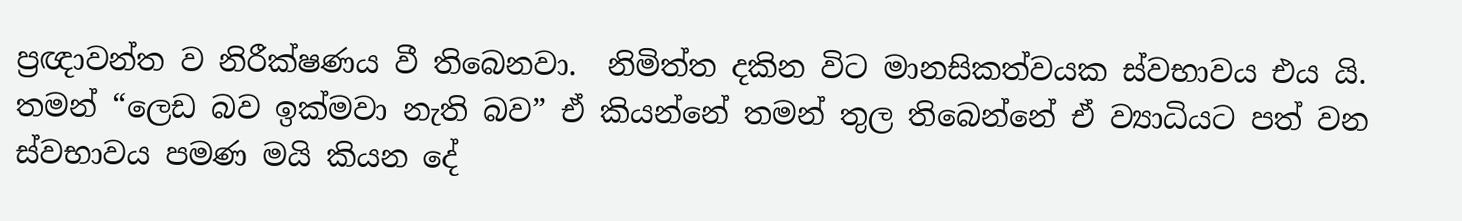ප්‍රඥාවන්ත ව නිරීක්ෂණය වී තිබෙනවා.  නිමිත්ත දකින විට මානසිකත්වයක ස්වභාවය එය යි.  තමන් “ලෙඩ බව ඉක්මවා නැති බව” ඒ කියන්නේ තමන් තුල තිබෙන්නේ ඒ ව්‍යාධියට පත් වන ස්වභාවය පමණ මයි කියන දේ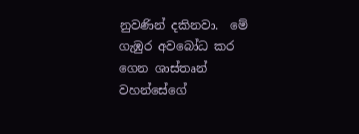නුවණින් දකිනවා.  මේ ගැඹුර අවබෝධ කර ගෙන ශාස්තෘන් වහන්සේගේ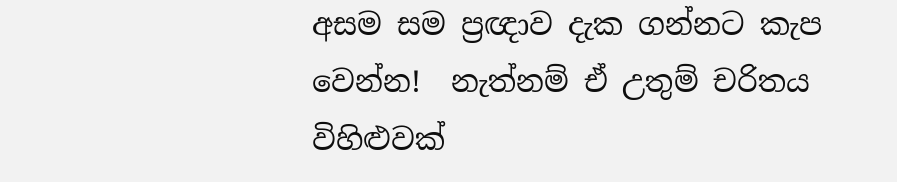අසම සම ප්‍රඥාව දැක ගන්නට කැප වෙන්න!  නැත්නම් ඒ උතුම් චරිතය විහිළුවක්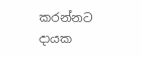කරන්නට දායක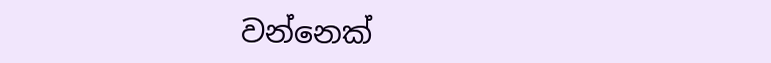වන්නෙක්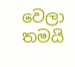වෙලා තමයි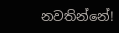නවතින්නේ!